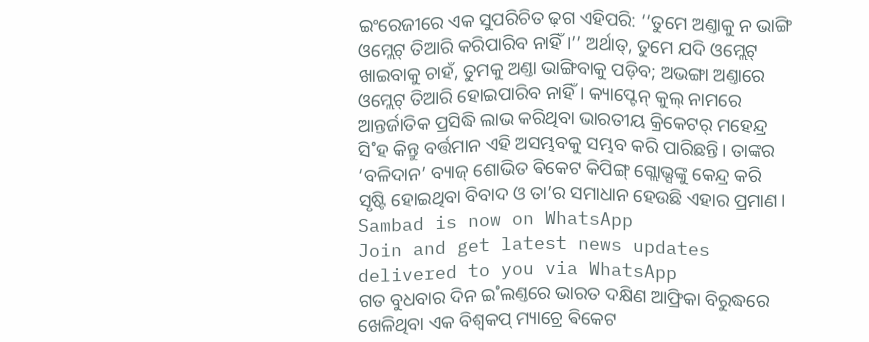ଇଂରେଜୀରେ ଏକ ସୁପରିଚିତ ଢ଼ଗ ଏହିପରି: ‘‘ତୁମେ ଅଣ୍ତାକୁ ନ ଭାଙ୍ଗି ଓମ୍ଲେଟ୍ ତିଆରି କରିପାରିବ ନାହିଁ।’’ ଅର୍ଥାତ୍, ତୁମେ ଯଦି ଓମ୍ଲେଟ୍ ଖାଇବାକୁ ଚାହଁ, ତୁମକୁ ଅଣ୍ତା ଭାଙ୍ଗିବାକୁ ପଡ଼ିବ; ଅଭଙ୍ଗା ଅଣ୍ତାରେ ଓମ୍ଲେଟ୍ ତିଆରି ହୋଇପାରିବ ନାହିଁ। କ୍ୟାପ୍ଟେନ୍ କୁଲ୍ ନାମରେ ଆନ୍ତର୍ଜାତିକ ପ୍ରସିଦ୍ଧି ଲାଭ କରିଥିବା ଭାରତୀୟ କ୍ରିକେଟର୍ ମହେନ୍ଦ୍ର ସି˚ହ କିନ୍ତୁ ବର୍ତ୍ତମାନ ଏହି ଅସମ୍ଭବକୁ ସମ୍ଭବ କରି ପାରିଛନ୍ତି। ତାଙ୍କର ‘ବଳିଦାନ’ ବ୍ୟାଜ୍ ଶୋଭିତ ଵିକେଟ କିପିଙ୍ଗ୍ ଗ୍ଲୋଭ୍ସଙ୍କୁ କେନ୍ଦ୍ର କରି ସୃଷ୍ଟି ହୋଇଥିବା ବିବାଦ ଓ ତା’ର ସମାଧାନ ହେଉଛି ଏହାର ପ୍ରମାଣ।
Sambad is now on WhatsApp
Join and get latest news updates delivered to you via WhatsApp
ଗତ ବୁଧବାର ଦିନ ଇ˚ଲଣ୍ତରେ ଭାରତ ଦକ୍ଷିଣ ଆଫ୍ରିକା ବିରୁଦ୍ଧରେ ଖେଳିଥିବା ଏକ ବିଶ୍ବକପ୍ ମ୍ୟାଚ୍ରେ ଵିକେଟ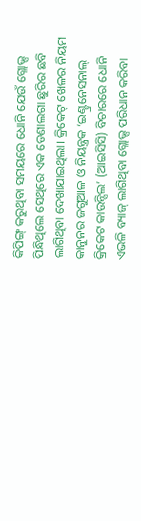କିପିଙ୍ଗ୍ କରୁଥିବା ସମୟରେ ଧୋନି ଯେଉଁ ଗ୍ଲୋଭ୍ସ ପିନ୍ଧିଥିଲେ ସେଥିରେ ଏକ ଡେଣାଲଗା ଛୁରିର ଛବି ଲାଗିଥିବା ଦେଖାଯାଇଥିଲା। କ୍ରିକେଟ୍ ଖେଳର ନିୟମ କାନୁନର ଜଗୁଆଳ ଓ ନିୟନ୍ତ୍ରକ ‘ଇଣ୍ଟ୍ରନେସନାଲ୍ କ୍ରିକେଟ କାଉନ୍ସିଲ’ (ଆଇସିସି) ବିଚାରରେ ଧୋନି ଏଭଳି ବ୍ୟାଜ୍ ଲାଗିଥିବା ଗ୍ଲୋଭ୍ସ ପରିଧାନ କରିବା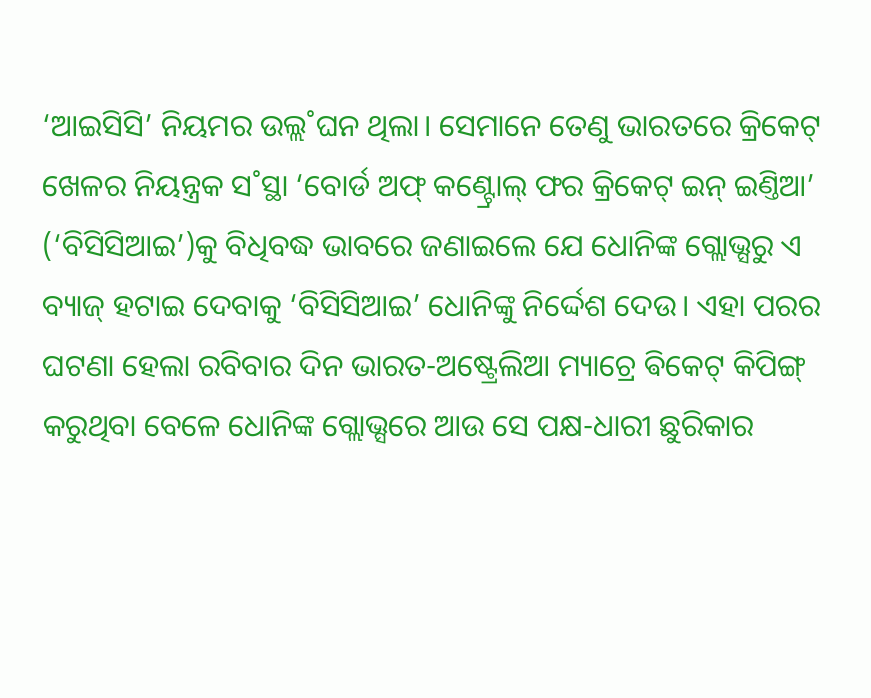‘ଆଇସିସି’ ନିୟମର ଉଲ୍ଲ˚ଘନ ଥିଲା। ସେମାନେ ତେଣୁ ଭାରତରେ କ୍ରିକେଟ୍ ଖେଳର ନିୟନ୍ତ୍ରକ ସ˚ସ୍ଥା ‘ବୋର୍ଡ ଅଫ୍ କଣ୍ଟ୍ରୋଲ୍ ଫର କ୍ରିକେଟ୍ ଇନ୍ ଇଣ୍ତିଆ’ (‘ବିସିସିଆଇ’)କୁ ବିଧିବଦ୍ଧ ଭାବରେ ଜଣାଇଲେ ଯେ ଧୋନିଙ୍କ ଗ୍ଲୋଭ୍ସରୁ ଏ ବ୍ୟାଜ୍ ହଟାଇ ଦେବାକୁ ‘ବିସିସିଆଇ’ ଧୋନିଙ୍କୁ ନିର୍ଦ୍ଦେଶ ଦେଉ। ଏହା ପରର ଘଟଣା ହେଲା ରବିବାର ଦିନ ଭାରତ-ଅଷ୍ଟ୍ରେଲିଆ ମ୍ୟାଚ୍ରେ ଵିକେଟ୍ କିପିଙ୍ଗ୍ କରୁଥିବା ବେଳେ ଧୋନିଙ୍କ ଗ୍ଲୋଭ୍ସରେ ଆଉ ସେ ପକ୍ଷ-ଧାରୀ ଛୁରିକାର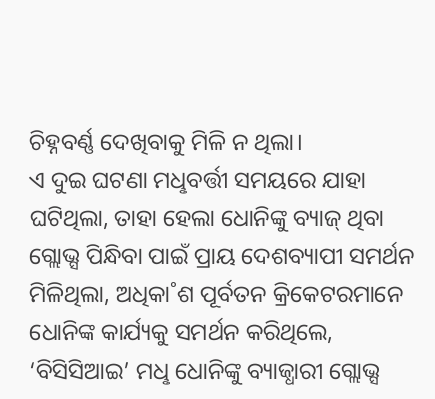ଚିହ୍ନବର୍ଣ୍ଣ ଦେଖିବାକୁ ମିଳି ନ ଥିଲା।
ଏ ଦୁଇ ଘଟଣା ମଧୢବର୍ତ୍ତୀ ସମୟରେ ଯାହା ଘଟିଥିଲା, ତାହା ହେଲା ଧୋନିଙ୍କୁ ବ୍ୟାଜ୍ ଥିବା ଗ୍ଲୋଭ୍ସ ପିନ୍ଧିବା ପାଇଁ ପ୍ରାୟ ଦେଶବ୍ୟାପୀ ସମର୍ଥନ ମିଳିଥିଲା, ଅଧିକା˚ଶ ପୂର୍ବତନ କ୍ରିକେଟରମାନେ ଧୋନିଙ୍କ କାର୍ଯ୍ୟକୁ ସମର୍ଥନ କରିଥିଲେ, ‘ବିସିସିଆଇ’ ମଧୢ ଧୋନିଙ୍କୁ ବ୍ୟାଜ୍ଧାରୀ ଗ୍ଲୋଭ୍ସ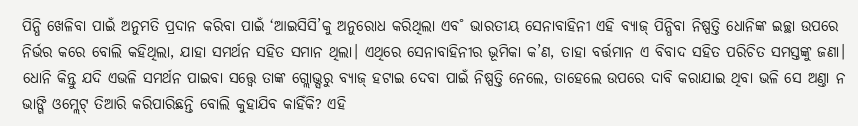ପିନ୍ଧି ଖେଳିବା ପାଇଁ ଅନୁମତି ପ୍ରଦାନ କରିବା ପାଇଁ ‘ଆଇସିସି’କୁ ଅନୁରୋଧ କରିଥିଲା ଏବ˚ ଭାରତୀୟ ସେନାବାହିନୀ ଏହି ବ୍ୟାଜ୍ ପିନ୍ଧିବା ନିଷ୍ପତ୍ତି ଧୋନିଙ୍କ ଇଚ୍ଛା ଉପରେ ନିର୍ଭର କରେ ବୋଲି କହିଥିଲା, ଯାହା ସମର୍ଥନ ସହିତ ସମାନ ଥିଲା। ଏଥିରେ ସେନାବାହିନୀର ଭୂମିକା କ’ଣ, ତାହା ବର୍ତ୍ତମାନ ଏ ବିବାଦ ସହିତ ପରିଚିତ ସମସ୍ତଙ୍କୁ ଜଣା।
ଧୋନି କିନ୍ତୁ ଯଦି ଏଭଳି ସମର୍ଥନ ପାଇବା ସତ୍ତ୍ବେ ତାଙ୍କ ଗ୍ଲୋଭ୍ସରୁ ବ୍ୟାଜ୍ ହଟାଇ ଦେବା ପାଇଁ ନିଷ୍ପତ୍ତି ନେଲେ, ତାହେଲେ ଉପରେ ଦାବି କରାଯାଇ ଥିବା ଭଳି ସେ ଅଣ୍ତା ନ ଭାଙ୍ଗି ଓମ୍ଲେଟ୍ ତିଆରି କରିପାରିଛନ୍ତି ବୋଲି କୁହାଯିବ କାହିଁକି? ଏହି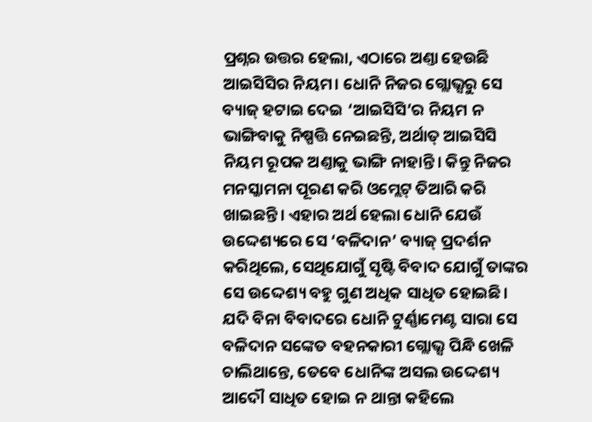ପ୍ରଶ୍ନର ଉତ୍ତର ହେଲା, ଏଠାରେ ଅଣ୍ତା ହେଉଛି ଆଇସିସିର ନିୟମ। ଧୋନି ନିଜର ଗ୍ଲୋଭ୍ସରୁ ସେ ବ୍ୟାଜ୍ ହଟାଇ ଦେଇ ‘ଆଇସିସି’ର ନିୟମ ନ ଭାଙ୍ଗିବାକୁ ନିଷ୍ପତ୍ତି ନେଇଛନ୍ତି, ଅର୍ଥାତ୍ ଆଇସିସି ନିୟମ ରୂପକ ଅଣ୍ତାକୁ ଭାଙ୍ଗି ନାହାନ୍ତି। କିନ୍ତୁ ନିଜର ମନସ୍କାମନା ପୂରଣ କରି ଓମ୍ଲେଟ୍ ତିଆରି କରି ଖାଇଛନ୍ତି। ଏହାର ଅର୍ଥ ହେଲା ଧୋନି ଯେଉଁ ଉଦ୍ଦେଶ୍ୟରେ ସେ ‘ବଳିଦାନ’ ବ୍ୟାଜ୍ ପ୍ରଦର୍ଶନ କରିଥିଲେ, ସେଥିଯୋଗୁଁ ସୃଷ୍ଟି ବିବାଦ ଯୋଗୁଁ ତାଙ୍କର ସେ ଉଦ୍ଦେଶ୍ୟ ବହୁ ଗୁଣ ଅଧିକ ସାଧିତ ହୋଇଛି। ଯଦି ବିନା ବିବାଦରେ ଧୋନି ଟୁର୍ଣ୍ଣାମେଣ୍ଟ ସାରା ସେ ବଳିଦାନ ସଙ୍କେତ ବହନକାରୀ ଗ୍ଲୋଭ୍ସ ପିନ୍ଧି ଖେଳି ଚାଲିଥାନ୍ତେ, ତେବେ ଧୋନିଙ୍କ ଅସଲ ଉଦ୍ଦେଶ୍ୟ ଆଦୌ ସାଧିତ ହୋଇ ନ ଥାନ୍ତା କହିଲେ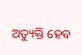ଅତ୍ୟୁକ୍ତି ହେବ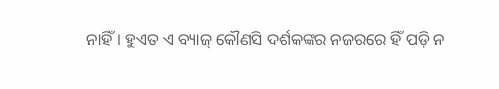ନାହିଁ। ହୁଏତ ଏ ବ୍ୟାଜ୍ କୌଣସି ଦର୍ଶକଙ୍କର ନଜରରେ ହିଁ ପଡ଼ି ନ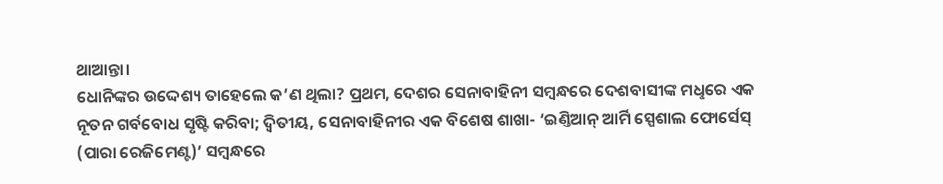ଥାଆନ୍ତା।
ଧୋନିଙ୍କର ଉଦ୍ଦେଶ୍ୟ ତାହେଲେ କ’ଣ ଥିଲା? ପ୍ରଥମ, ଦେଶର ସେନାବାହିନୀ ସମ୍ବନ୍ଧରେ ଦେଶବାସୀଙ୍କ ମଧୢରେ ଏକ ନୂତନ ଗର୍ବବୋଧ ସୃଷ୍ଟି କରିବା; ଦ୍ବିତୀୟ, ସେନାବାହିନୀର ଏକ ବିଶେଷ ଶାଖା- ‘ଇଣ୍ତିଆନ୍ ଆର୍ମି ସ୍ପେଶାଲ ଫୋର୍ସେସ୍ (ପାରା ରେଜିମେଣ୍ଟ)’ ସମ୍ବନ୍ଧରେ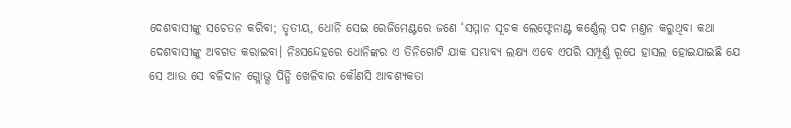ଦେଶବାସୀଙ୍କୁ ସଚେତନ କରିବା; ତୃତୀୟ, ଧୋନି ସେଇ ରେଜିମେଣ୍ଟରେ ଜଣେ ‘ସମ୍ମାନ ସୂଚକ ଲେଫ୍ଟେନାଣ୍ଟ କର୍ଣ୍ଣେଲ୍ ପଦ ମଣ୍ତନ କରୁଥିବା କଥା ଦେଶବାସୀଙ୍କୁ ଅବଗତ କରାଇବା। ନିଃସନ୍ଦେହରେ ଧୋନିଙ୍କର ଏ ତିନିଗୋଟି ଯାକ ସମ୍ଭାବ୍ୟ ଲକ୍ଷ୍ୟ ଏବେ ଏପରି ସମ୍ପୂର୍ଣ୍ଣ ରୂପେ ହାସଲ ହୋଇଯାଇଛି ଯେ ସେ ଆଉ ସେ ବଳିଦାନ ଗ୍ଲୋଭ୍ସ ପିନ୍ଧି ଖେଳିବାର କୌଣସି ଆବଶ୍ୟକତା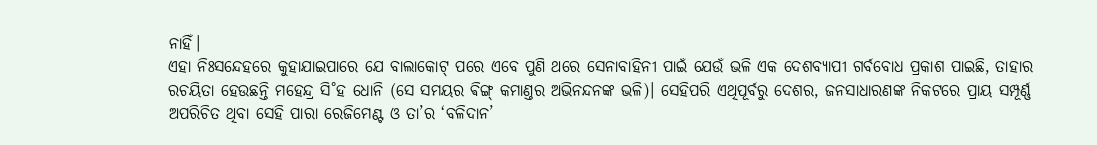ନାହିଁ।
ଏହା ନିଃସନ୍ଦେହରେ କୁହାଯାଇପାରେ ଯେ ବାଲାକୋଟ୍ ପରେ ଏବେ ପୁଣି ଥରେ ସେନାବାହିନୀ ପାଇଁ ଯେଉଁ ଭଳି ଏକ ଦେଶବ୍ୟାପୀ ଗର୍ବବୋଧ ପ୍ରକାଶ ପାଇଛି, ତାହାର ରଚୟିତା ହେଉଛନ୍ତି ମହେନ୍ଦ୍ର ସି˚ହ ଧୋନି (ସେ ସମୟର ଵିଙ୍ଗ୍ କମାଣ୍ତର ଅଭିନନ୍ଦନଙ୍କ ଭଳି)। ସେହିପରି ଏଥିପୂର୍ବରୁ ଦେଶର, ଜନସାଧାରଣଙ୍କ ନିକଟରେ ପ୍ରାୟ ସମ୍ପୂର୍ଣ୍ଣ ଅପରିଚିତ ଥିବା ସେହି ପାରା ରେଜିମେଣ୍ଟ ଓ ତା’ର ‘ବଳିଦାନ’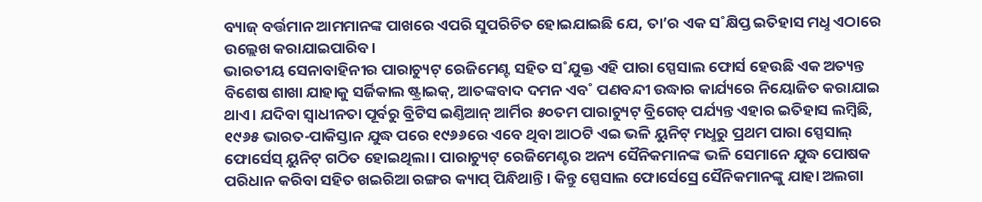ବ୍ୟାଜ୍ ବର୍ତ୍ତମାନ ଆମମାନଙ୍କ ପାଖରେ ଏପରି ସୁପରିଚିତ ହୋଇଯାଇଛି ଯେ, ତା’ର ଏକ ସ˚କ୍ଷିପ୍ତ ଇତିହାସ ମଧୢ ଏଠାରେ ଉଲ୍ଲେଖ କରାଯାଇପାରିବ।
ଭାରତୀୟ ସେନାବାହିନୀର ପାରାଚ୍ୟୁଟ୍ ରେଜିମେଣ୍ଟ ସହିତ ସ˚ଯୁକ୍ତ ଏହି ପାରା ସ୍ପେସାଲ ଫୋର୍ସ ହେଉଛି ଏକ ଅତ୍ୟନ୍ତ ବିଶେଷ ଶାଖା ଯାହାକୁ ସର୍ଜିକାଲ ଷ୍ଟ୍ରାଇକ୍, ଆତଙ୍କବାଦ ଦମନ ଏବ˚ ପଣବନ୍ଦୀ ଉଦ୍ଧାର କାର୍ଯ୍ୟରେ ନିୟୋଜିତ କରାଯାଇ ଥାଏ। ଯଦିବା ସ୍ବାଧୀନତା ପୂର୍ବରୁ ବ୍ରିଟିସ ଇଣ୍ତିଆନ୍ ଆର୍ମିର ୫୦ତମ ପାରାଚ୍ୟୁଟ୍ ବ୍ରିଗେଡ୍ ପର୍ଯ୍ୟନ୍ତ ଏହାର ଇତିହାସ ଲମ୍ବିଛି, ୧୯୬୫ ଭାରତ-ପାକିସ୍ତାନ ଯୁଦ୍ଧ ପରେ ୧୯୬୬ରେ ଏବେ ଥିବା ଆଠଟି ଏଇ ଭଳି ୟୁନିଟ୍ ମଧୢରୁ ପ୍ରଥମ ପାରା ସ୍ପେସାଲ୍ ଫୋର୍ସେସ୍ ୟୁନିଟ୍ ଗଠିତ ହୋଇଥିଲା। ପାରାଚ୍ୟୁଟ୍ ରେଜିମେଣ୍ଟର ଅନ୍ୟ ସୈନିକମାନଙ୍କ ଭଳି ସେମାନେ ଯୁଦ୍ଧ ପୋଷକ ପରିଧାନ କରିବା ସହିତ ଖଇରିଆ ରଙ୍ଗର କ୍ୟାପ୍ ପିନ୍ଧିଥାନ୍ତି। କିନ୍ତୁ ସ୍ପେସାଲ ଫୋର୍ସେସ୍ରେ ସୈନିକମାନଙ୍କୁ ଯାହା ଅଲଗା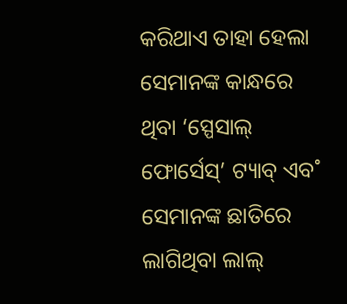କରିଥାଏ ତାହା ହେଲା ସେମାନଙ୍କ କାନ୍ଧରେ ଥିବା ‘ସ୍ପେସାଲ୍ ଫୋର୍ସେସ୍’ ଟ୍ୟାବ୍ ଏବ˚ ସେମାନଙ୍କ ଛାତିରେ ଲାଗିଥିବା ଲାଲ୍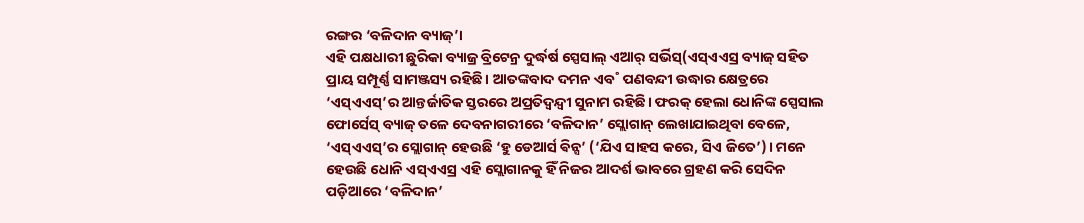ରଙ୍ଗର ‘ବଳିଦାନ ବ୍ୟାଜ୍’।
ଏହି ପକ୍ଷଧାରୀ ଛୁରିକା ବ୍ୟାଜ୍ର ବ୍ରିଟେନ୍ର ଦୁର୍ଦ୍ଧର୍ଷ ସ୍ପେସାଲ୍ ଏଆର୍ ସର୍ଭିସ୍(ଏସ୍ଏଏସ୍ର ବ୍ୟାଜ୍ ସହିତ ପ୍ରାୟ ସମ୍ପୂର୍ଣ୍ଣ ସାମଞ୍ଜସ୍ୟ ରହିଛି। ଆତଙ୍କବାଦ ଦମନ ଏବ˚ ପଣବନ୍ଦୀ ଉଦ୍ଧାର କ୍ଷେତ୍ରରେ ‘ଏସ୍ଏଏସ୍’ର ଆନ୍ତର୍ଜାତିକ ସ୍ତରରେ ଅପ୍ରତିଦ୍ବନ୍ଦ୍ବୀ ସୁନାମ ରହିଛି। ଫରକ୍ ହେଲା ଧୋନିଙ୍କ ସ୍ପେସାଲ ଫୋର୍ସେସ୍ ବ୍ୟାଜ୍ ତଳେ ଦେବନାଗରୀରେ ‘ବଳିଦାନ’ ସ୍ଲୋଗାନ୍ ଲେଖାଯାଇଥିବା ବେଳେ, ‘ଏସ୍ଏଏସ୍’ର ସ୍ଲୋଗାନ୍ ହେଉଛି ‘ହୁ ଡେଆର୍ସ ଵିନ୍ସ’ (‘ଯିଏ ସାହସ କରେ, ସିଏ ଜିତେ’)। ମନେ ହେଉଛି ଧୋନି ଏସ୍ଏଏସ୍ର ଏହି ସ୍ଲୋଗାନକୁ ହିଁ ନିଜର ଆଦର୍ଶ ଭାବରେ ଗ୍ରହଣ କରି ସେଦିନ ପଡ଼ିଆରେ ‘ବଳିଦାନ’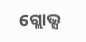ଗ୍ଲୋଭ୍ସ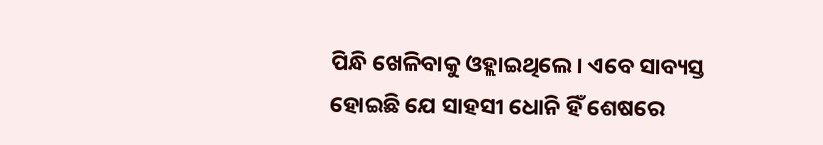ପିନ୍ଧି ଖେଳିବାକୁ ଓହ୍ଲାଇଥିଲେ। ଏବେ ସାବ୍ୟସ୍ତ ହୋଇଛି ଯେ ସାହସୀ ଧୋନି ହିଁ ଶେଷରେ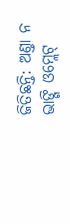ଜିତିଛନ୍ତି: ଅଣ୍ତା ନ ଭାଙ୍ଗି ଓମ୍ଲେଟ୍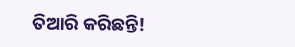ତିଆରି କରିଛନ୍ତି!